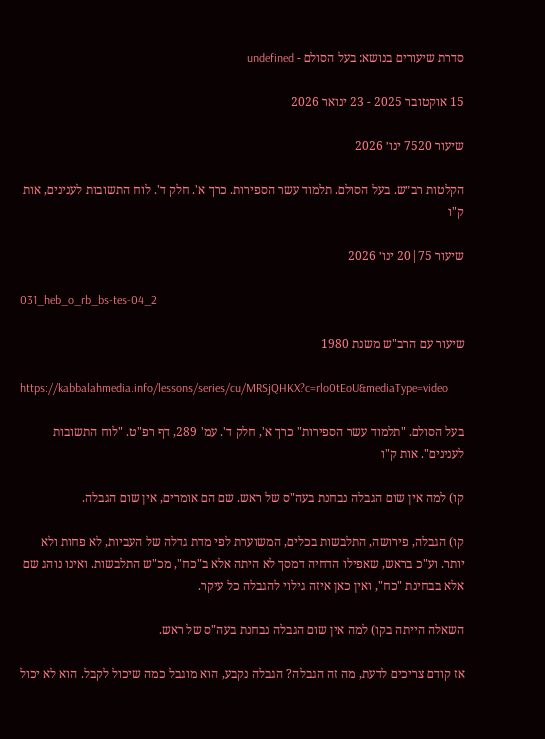סדרת שיעורים בנושא: בעל הסולם - undefined

15 אוקטובר 2025 - 23 ינואר 2026

שיעור 7520 ינו׳ 2026

הקלטות רב״ש. בעל הסולם. תלמוד עשר הספירות. כרך א'. חלק ד'. לוח התשובות לענינים, אות ק"ו

שיעור 75|20 ינו׳ 2026

031_heb_o_rb_bs-tes-04_2

שיעור עם הרב"ש משנת 1980

https://kabbalahmedia.info/lessons/series/cu/MRSjQHKX?c=rlo0tEoU&mediaType=video

בעל הסולם. "תלמוד עשר הספירות" כרך א', חלק ד'. עמ' 289, דף רפ"ט. "לוח התשובות לענינים". אות ק"ו

קו) למה אין שום הגבלה נבחנת בעה"ס של ראש. שם הם אומרים, אין שום הגבלה.

קו) הגבלה, פירושה, התלבשות בכלים, המשוערת לפי מדת גדלה של העביות, לא פחות ולא יותר. וע"כ בראש, שאפילו הדחיה דמסך לא היתה אלא ב"כח", מכ"ש התלבשות. ואינו נוהג שם אלא בבחינת "כח", ואין כאן איזה גילוי להגבלה כל עיקר.

השאלה הייתה בקו) למה אין שום הגבלה נבחנת בעה"ס של ראש.

אז קודם צריכים לדעת, מה זה הגבלה? הגבלה נקבע, הוא מוגבל כמה שיכול לקבל. הוא לא יכול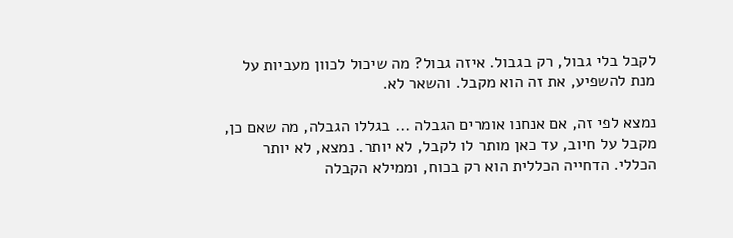לקבל בלי גבול, רק בגבול. איזה גבול? מה שיכול לכוון מעביות על מנת להשפיע, את זה הוא מקבל. והשאר לא.

נמצא לפי זה, אם אנחנו אומרים הגבלה ... בגללו הגבלה, מה שאם כן, מקבל על חיוב, עד כאן מותר לו לקבל, לא יותר. נמצא, לא יותר הכללי. הדחייה הכללית הוא רק בכוח, וממילא הקבלה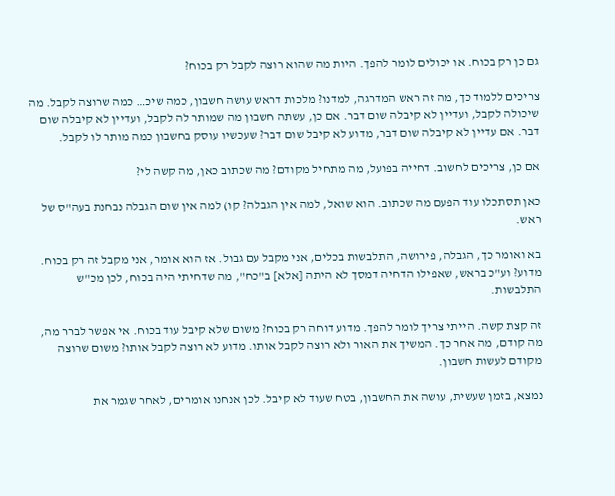גם כן רק בכוח. או יכולים לומר להפך. היות מה שהוא רוצה לקבל רק בכוח?

צריכים ללמוד כך, מה זה ראש המדרגה, למדנו? מלכות דראש עושה חשבון, כמה שיכ… כמה שרוצה לקבל. מה שיכולה לקבל, ועדיין לא קיבלה שום דבר. אם כן, עשתה חשבון מה שמותר לה לקבל, ועדיין לא קיבלה שום דבר. אם עדיין לא קיבלה שום דבר, מדוע לא קיבל שום דבר? שעכשיו עוסק בחשבון כמה מותר לו לקבל.

אם כן, צריכים לחשוב. דחייה בפועל, מה מתחיל מקודם? מה שכתוב כאן, מה קשה לי?

כאן תסתכלו עוד הפעם מה שכתוב. הוא שואל, למה אין הגבלה? קו) למה אין שום הגבלה נבחנת בעה"ס של ראש.

בא ואומר כך, הגבלה, פירושה, התלבשות בכלים, אני מקבל עם גבול. אז הוא אומר, אני מקבל זה רק בכוח. מדוע? וע"כ בראש, שאפילו הדחיה דמסך לא היתה [אלא] ב"כח", מה שדחיתי היה בכוח, לכן מכ"ש התלבשות.

זה קצת קשה. הייתי צריך לומר להפך. מדוע דוחה רק בכוח? משום שלא קיבל עוד בכוח. אי אפשר לברר מה, מה קודם, מה אחר כך. המשיך את האור ולא רוצה לקבל אותו. מדוע לא רוצה לקבל אותו? משום שרוצה מקודם לעשות חשבון.

נמצא, בזמן שעשית, עושה את החשבון, בטח שעוד לא קיבל. לכן אנחנו אומרים, לאחר שגמר את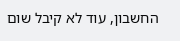החשבון, עוד לא קיבל שום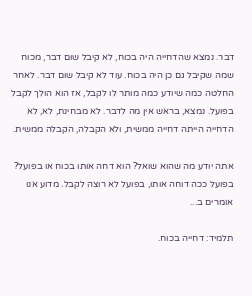דבר. נמצא שהדחייה היה בכוח, לא קיבל שום דבר, מכוח שמה שקיבל גם כן היה בכוח. עוד לא קיבל שום דבר. לאחר החלטה כמה שיודע כמה מותר לו לקבל, אז הוא הולך לקבל בפועל. נמצא, בראש אין מה לדבר. לא מבחינת, לא, לא הדחייה הייתה דחייה ממשית, ולא הקבלה, הקבלה ממשית.

אתה יודע מה שהוא שואל? הוא דחה אותו בכוח או בפועל? בפועל ככה דוחה אותו, בפועל לא רוצה לקבל. מדוע אנו אומרים ב...

תלמיד: דחייה בכוח.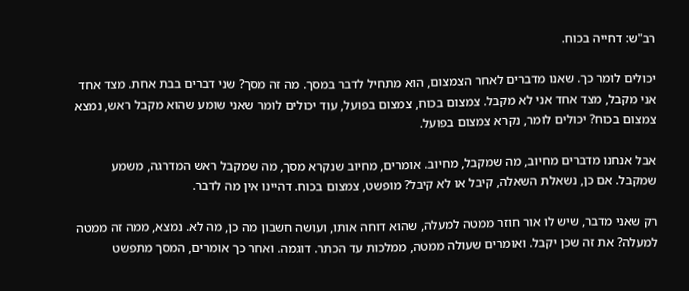רב"ש: דחייה בכוח.

יכולים לומר כך. שאנו מדברים לאחר הצמצום, הוא מתחיל לדבר במסך. מה זה מסך? שני דברים בבת אחת. מצד אחד אני מקבל, מצד אחד אני לא מקבל. צמצום בכוח, צמצום בפועל, עוד יכולים לומר שאני שומע שהוא מקבל ראש, נמצא צמצום בכוח? יכולים לומר, נקרא צמצום בפועל.

אבל אנחנו מדברים מחיוב, מה שמקבל, מחיוב. אומרים, מחיוב שנקרא מסך, מה שמקבל ראש המדרגה, משמע שמקבל. אם כן, נשאלת השאלה, קיבל או לא קיבל? מופשט, צמצום בכוח. דהיינו אין מה לדבר.

רק שאני מדבר, שיש לו אור חוזר ממטה למעלה, שהוא דוחה אותו, ועושה חשבון מה כן, מה לא. נמצא, ממה זה ממטה למעלה? את זה שכן יקבל. ואומרים שעולה ממטה, ממלכות עד הכתר. דוגמה. ואחר כך אומרים, המסך מתפשט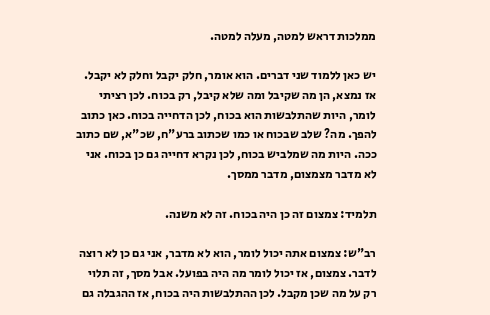ממלכות דראש למטה, מעלה למטה.

יש כאן ללמוד שני דברים. הוא אומר, חלק יקבל וחלק לא יקבל. אז נמצא, הן מה שקיבל ומה שלא קיבל, רק בכוח. לכן רציתי לומר, היות שהתלבשות הוא בכוח, לכן הדחייה בכוח. כאן כתוב להפך. מה? שלב שבכוח או כמו שכתוב ברע"ח, שכ"א, שם כתוב ככה. היות מה שמלביש בכוח, לכן נקרא דחייה גם כן בכוח. אני לא מדבר מצמצום, מדבר ממסך.

תלמיד: צמצום זה כן היה בכוח. זה לא משנה.

רב"ש: צמצום אתה יכול לומר, הוא לא מדבר, אני גם כן לא רוצה לדבר. צמצום, אז יכול לומר מה היה בפועל. אבל מסך, זה תלוי רק על מה שכן מקבל. לכן ההתלבשות היה בכוח, אז ההגבלה גם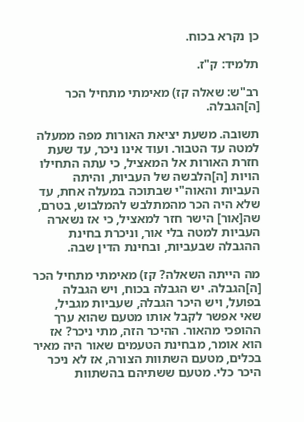כן נקרא בכוח.

תלמיד: ק"ז.

רב"ש: שאלה קז) מאימתי מתחיל הכר [ה]הגבלה.

תשובה. משעת יציאת האורות מפה ממעלה למטה עד הטבור. ועוד אינו ניכר, עד שעת חזרת האורות אל המאציל, כי עתה התחילו הויות [ה]הלבשה של העביות, והיתה העביות והאוה"י שבתוכה במעלה אחת, עד שלא היה הכר מהמתלבש להמלבוש, בטרם, שה[אור] הישר חזר למאציל, כי אז נשארה העביות למטה בלי אור, וניכרת בחינת ההגבלה שבעביות, ובחינת הדין שבה.

מה הייתה השאלה? קז) מאימתי מתחיל הכר [ה]הגבלה. יש הגבלה בכוח, ויש הגבלה בפועל, ויש היכר הגבלה, שעביות מגביל, שאי אפשר לקבל אותו מטעם שהוא ערך ההופכי מהאור. ההיכר הזה, מתי ניכר? אז הוא אומר, מבחינת הטעמים שאור היה מאיר בכלים, מטעם השתוות הצורה, אז לא ניכר היכר כלי. מטעם ששתיהם בהשתוות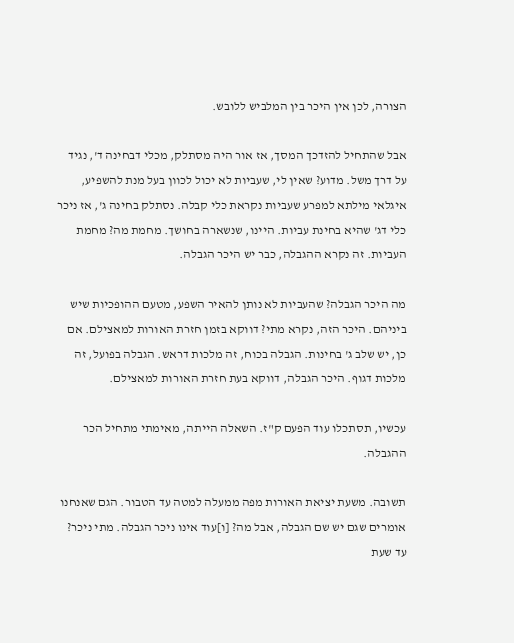הצורה, לכן אין היכר בין המלביש ללובש.

אבל שהתחיל להזדכך המסך, אז אור היה מסתלק, מכלי דבחינה ד', נגיד על דרך משל. מדוע? שאין לי, שעביות לא יכול לכוון בעל מנת להשפיע, איגלאי מילתא למפרע שעביות נקראת כלי קבלה. נסתלק בחינה ג', אז ניכר כלי דג' שהיא בחינת עביות. היינו, שנשארה בחושך. מחמת מה? מחמת העביות. זה נקרא ההגבלה, כבר יש היכר הגבלה.

מה היכר הגבלה? שהעביות לא נותן להאיר השפע, מטעם ההופכיות שיש ביניהם. היכר הזה, נקרא מתי? דווקא בזמן חזרת האורות למאצילם. אם כן, יש שלב ג' בחינות. הגבלה בכוח, זה מלכות דראש. הגבלה בפועל, זה מלכות דגוף. היכר הגבלה, דווקא בעת חזרת האורות למאצילם.

עכשיו, תסתכלו עוד הפעם ק"ז. השאלה הייתה, מאימתי מתחיל הכר ההגבלה.

תשובה. משעת יציאת האורות מפה ממעלה למטה עד הטבור. הגם שאנחנו אומרים שגם יש שם הגבלה, אבל מה? [ו]עוד אינו ניכר הגבלה. מתי ניכר? עד שעת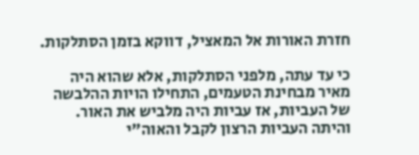חזרת האורות אל המאציל, דווקא בזמן הסתלקות.

כי עד עתה, מלפני הסתלקות, אלא שהוא היה מאיר מבחינת הטעמים, התחילו הויות ההלבשה של העביות, אז עביות היה מלביש את האור. והיתה העביות הרצון לקבל והאוה"י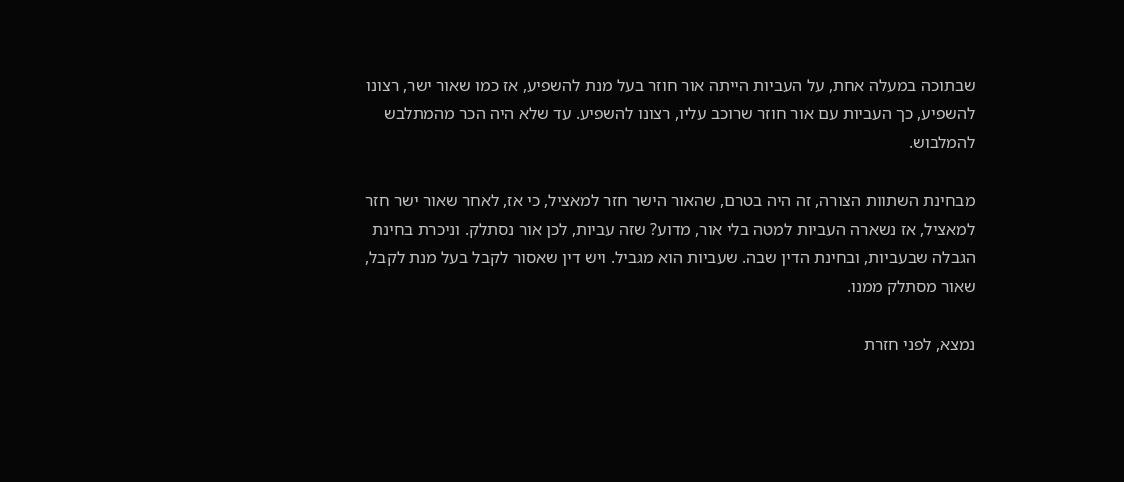שבתוכה במעלה אחת, על העביות הייתה אור חוזר בעל מנת להשפיע, אז כמו שאור ישר, רצונו להשפיע, כך העביות עם אור חוזר שרוכב עליו, רצונו להשפיע. עד שלא היה הכר מהמתלבש להמלבוש.

מבחינת השתוות הצורה, זה היה בטרם, שהאור הישר חזר למאציל, כי אז, לאחר שאור ישר חזר למאציל, אז נשארה העביות למטה בלי אור, מדוע? שזה עביות, לכן אור נסתלק. וניכרת בחינת הגבלה שבעביות, ובחינת הדין שבה. שעביות הוא מגביל. ויש דין שאסור לקבל בעל מנת לקבל, שאור מסתלק ממנו.

נמצא, לפני חזרת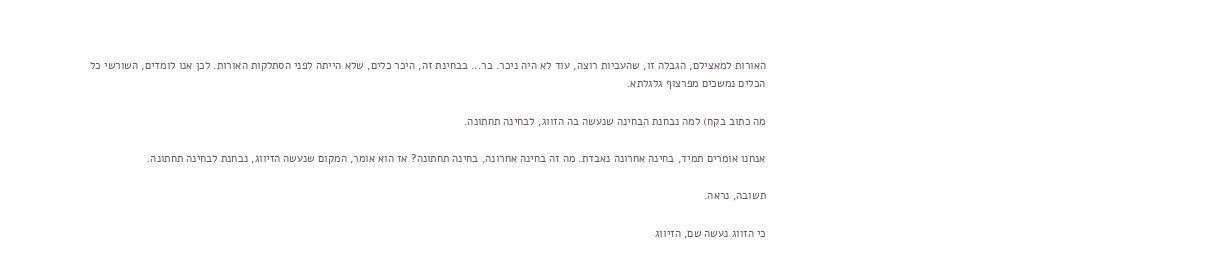האורות למאצילם, הגבלה זו, שהעביות רוצה, עוד לא היה ניכר. בר... בבחינת זה, היכר כלים, שלא הייתה לפני הסתלקות האורות. לכן אנו לומדים, השורשי כל הכלים נמשכים מפרצוף גלגלתא.

מה כתוב בקח) למה נבחנת הבחינה שנעשה בה הזווג, לבחינה תחתונה.

אנחנו אומרים תמיד, בחינה אחרונה נאבדת. מה זה בחינה אחרונה, בחינה תחתונה? אז הוא אומר, המקום שנעשה הזיווג, נבחנת לבחינה תחתונה.

תשובה, נראה.

כי הזווג נעשה שם, הזיווג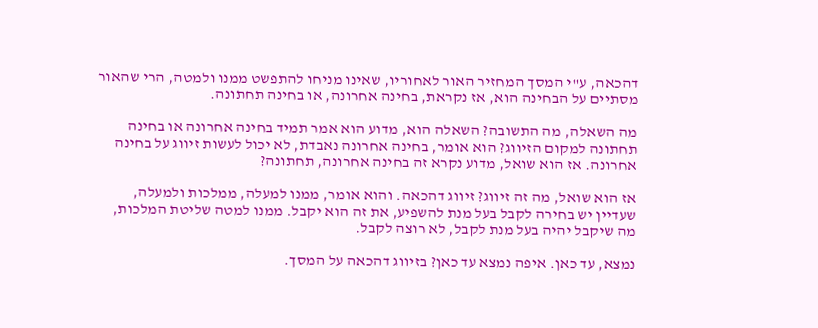דהכאה, ע"י המסך המחזיר האור לאחוריו, שאינו מניחו להתפשט ממנו ולמטה, הרי שהאור מסתיים על הבחינה הוא, אז נקראת, בחינה אחרונה, או בחינה תחתונה.

מה השאלה, מה התשובה? השאלה הוא, מדוע הוא אמר תמיד בחינה אחרונה או בחינה תחתונה למקום הזיווג? הוא אומר, בחינה אחרונה נאבדת, לא יכול לעשות זיווג על בחינה אחרונה. אז הוא שואל, מדוע נקרא זה בחינה אחרונה, תחתונה?

אז הוא שואל, מה זה זיווג? זיווג דהכאה. והוא אומר, ממנו למעלה, ממלכות ולמעלה, שעדיין יש בחירה לקבל בעל מנת להשפיע, את זה הוא יקבל. ממנו למטה שליטת המלכות, מה שיקבל יהיה בעל מנת לקבל, לא רוצה לקבל.

נמצא, עד כאן. איפה נמצא עד כאן? בזיווג דהכאה על המסך.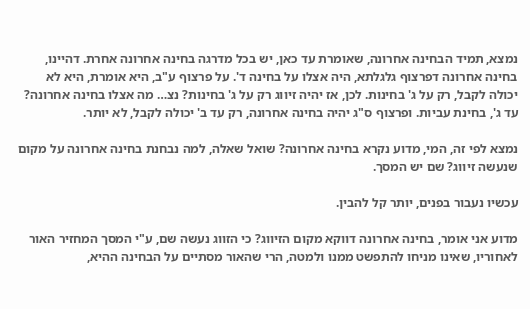נמצא, תמיד הבחינה אחרונה, שאומרת עד כאן, יש בכל מדרגה בחינה אחרונה אחרת. דהיינו, בחינה אחרונה דפרצוף גלגלתא, היה אצלו על בחינה ד'. על פרצוף ע"ב, היא אומרת, היא לא יכולה לקבל, רק על ג' בחינות. לכן, אז יהיה זיווג רק על ג' בחינות? נצ… מה אצלו בחינה אחרונה? עד ג', בחינת עביות. ופרצוף ס"ג יהיה בחינה אחרונה, רק עד ב' יכולה לקבל, לא יותר.

נמצא לפי זה, המי, מדוע נקרא בחינה אחרונה? שואל שאלה, למה נבחנת בחינה אחרונה על מקום שנעשה זיווג? שם יש המסך.

עכשיו נעבור בפנים, יותר קל להבין.

מדוע אני אומר, בחינה אחרונה דווקא מקום הזיווג? כי הזווג נעשה שם, ע"י המסך המחזיר האור לאחוריו, שאינו מניחו להתפשט ממנו ולמטה, הרי שהאור מסתיים על הבחינה ההיא,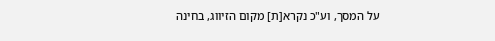על המסך, וע"כ נקרא[ת] מקום הזיווג, בחינה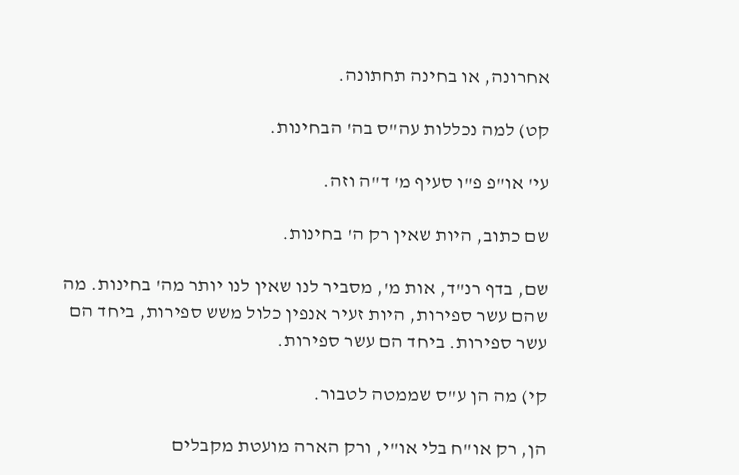אחרונה, או בחינה תחתונה.

קט) למה נכללות עה"ס בה' הבחינות.

עי' או"פ פ"ו סעיף מ' ד"ה וזה.

שם כתוב, היות שאין רק ה' בחינות.

שם, בדף רנ"ד, אות מ', מסביר לנו שאין לנו יותר מה' בחינות. מה שהם עשר ספירות, היות זעיר אנפין כלול משש ספירות, ביחד הם עשר ספירות. ביחד הם עשר ספירות.

קי) מה הן ע"ס שממטה לטבור.

הן, רק או"ח בלי או"י, ורק הארה מועטת מקבלים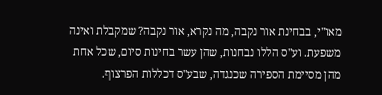מאו"י, בבחינת אור נקבה, מה נקרא, אור נקבה? שמקבלת ואינה משפעת. וע"ס הללו נבחנות, שהן עשר בחינות סיום, שכל אחת מהן מסיימת הספירה שכנגדה, שבע"ס דכללות הפרצוף.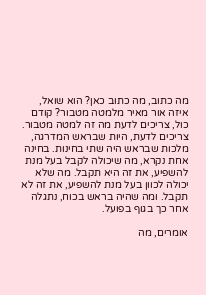מה כתוב, מה כתוב כאן? הוא שואל, איזה אור מאיר מלמטה מטבור? קודם כול, צריכים לדעת מה זה למטה מטבור. צריכים לדעת, היות שבראש המדרגה, מלכות שבראש היה שתי בחינות. בחינה אחת נקרא, מה שיכולה לקבל בעל מנת להשפיע, את זה היא תקבל. מה שלא יכולה לכוון בעל מנת להשפיע, את זה לא תקבל. ומה שהיה בראש בכוח, נתגלה אחר כך בגוף בפועל.

אומרים, מה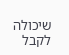שיכולה לקבל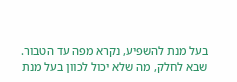בעל מנת להשפיע, נקרא מפה עד הטבור. שבא לחלק, מה שלא יכול לכוון בעל מנת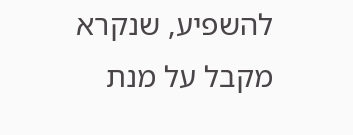להשפיע, שנקרא מקבל על מנת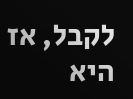לקבל, אז היא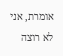אומרת, אני לא רוצה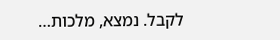לקבל. נמצא, מלכות…